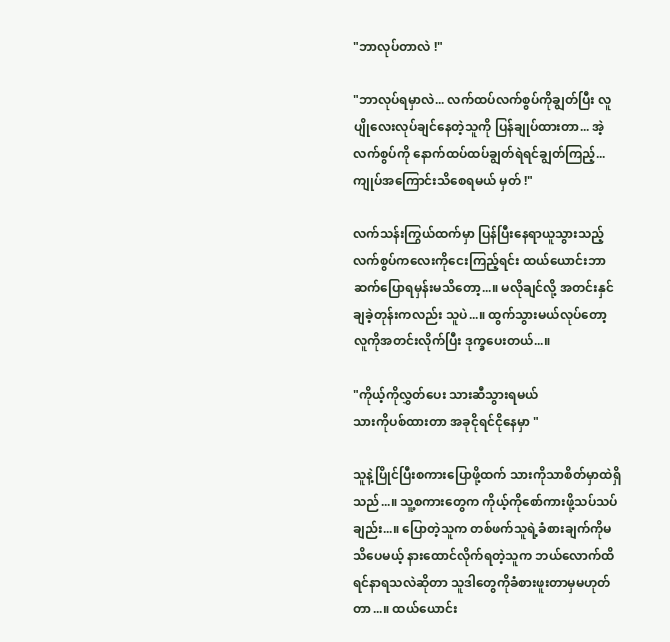"ဘာလုပ်တာလဲ !"

"ဘာလုပ်ရမှာလဲ... လက်ထပ်လက်စွပ်ကိုချွတ်ပြီး လူပျိုလေးလုပ်ချင်နေတဲ့သူကို ပြန်ချုပ်ထားတာ... အဲ့လက်စွပ်ကို နောက်ထပ်ထပ်ချွတ်ရဲရင်ချွတ်ကြည့်... ကျုပ်အကြောင်းသိစေရမယ် မှတ် !"

လက်သန်းကြွယ်ထက်မှာ ပြန်ပြီးနေရာယူသွားသည့် လက်စွပ်ကလေးကိုငေးကြည့်ရင်း ထယ်ယောင်းဘာဆက်ပြောရမှန်းမသိတော့...။ မလိုချင်လို့ အတင်းနှင်ချခဲ့တုန်းကလည်း သူပဲ...။ ထွက်သွားမယ်လုပ်တော့ လူကိုအတင်းလိုက်ပြီး ဒုက္ခပေးတယ်...။

"ကိုယ့်ကိုလွှတ်ပေး သားဆီသွားရမယ်
သားကိုပစ်ထားတာ အခုငိုရင်ငိုနေမှာ "

သူနဲ့ပြိုင်ပြီးစကားပြောဖို့ထက် သားကိုသာစိတ်မှာထဲရှိသည်...။ သူ့စကားတွေက ကိုယ့်ကိုစော်ကားဖို့သပ်သပ်ချည်း...။ ပြောတဲ့သူက တစ်ဖက်သူရဲ့ခံစားချက်ကိုမသိပေမယ့် နားထောင်လိုက်ရတဲ့သူက ဘယ်လောက်ထိရင်နာရသလဲဆိုတာ သူဒါတွေကိုခံစားဖူးတာမှမဟုတ်တာ...။ ထယ်ယောင်း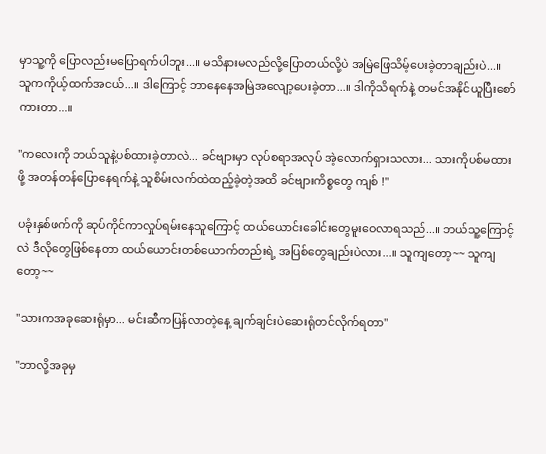မှာသူ့ကို ပြောလည်းမပြောရက်ပါဘူး...။ မသိနားမလည်လို့ပြောတယ်လို့ပဲ အမြဲဖြေသိမ့်ပေးခဲ့တာချည်းပဲ...။ သူကကိုယ့်ထက်အငယ်...။ ဒါကြောင့် ဘာနေနေအမြဲအလျော့ပေးခဲ့တာ...။ ဒါကိုသိရက်နဲ့ တမင်အနိုင်ယူပြီးစော်ကားတာ...။

"ကလေးကို ဘယ်သူနဲ့ပစ်ထားခဲ့တာလဲ... ခင်ဗျားမှာ လုပ်စရာအလုပ် အဲ့လောက်ရှားသလား... သားကိုပစ်မထားဖို့ အတန်တန်ပြောနေရက်နဲ့ သူစိမ်းလက်ထဲထည့်ခဲ့တဲ့အထိ ခင်ဗျားကိစ္စတွေ ကျစ် !"

ပခုံးနှစ်ဖက်ကို ဆုပ်ကိုင်ကာလှုပ်ရမ်းနေသူကြောင့် ထယ်ယောင်းခေါင်းတွေမူးဝေလာရသည်...။ ဘယ်သူ့ကြောင့်လဲ ဒီလိုတွေဖြစ်နေတာ ထယ်ယောင်းတစ်ယောက်တည်းရဲ့ အပြစ်တွေချည်းပဲလား...။ သူကျတော့~~ သူကျတော့~~

"သားကအခုဆေးရုံမှာ... မင်းဆီကပြန်လာတဲ့နေ့ ချက်ချင်းပဲဆေးရုံတင်လိုက်ရတာ"

"ဘာလို့အခုမှ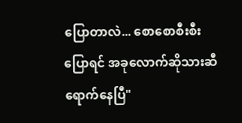ပြောတာလဲ... စောစောစီးစီးပြောရင် အခုလောက်ဆိုသားဆီရောက်နေပြီ"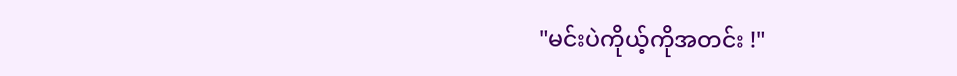"မင်းပဲကိုယ့်ကိုအတင်း !"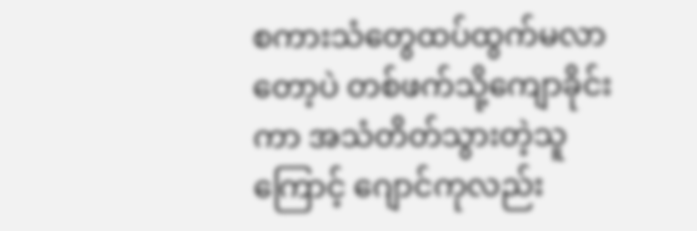စကားသံတွေထပ်ထွက်မလာတော့ပဲ တစ်ဖက်သို့ကျောခိုင်းကာ အသံတိတ်သွားတဲ့သူကြောင့် ဂျောင်ကုလည်း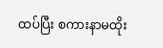ထပ်ပြီး စကားနာမထိုး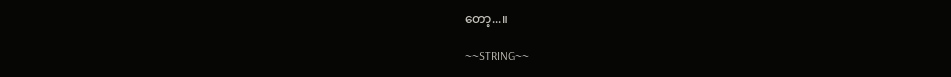တော့...။

~~STRING~~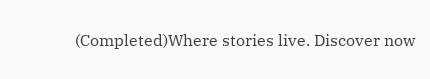(Completed)Where stories live. Discover now